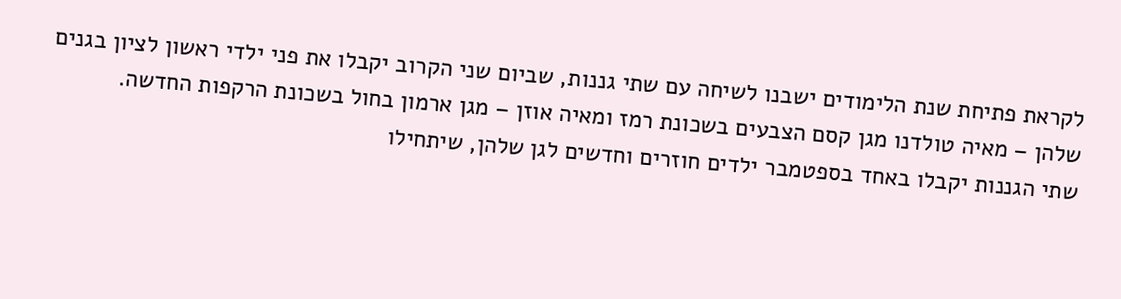לקראת פתיחת שנת הלימודים ישבנו לשיחה עם שתי גננות, שביום שני הקרוב יקבלו את פני ילדי ראשון לציון בגנים שלהן – מאיה טולדנו מגן קסם הצבעים בשכונת רמז ומאיה אוזן – מגן ארמון בחול בשכונת הרקפות החדשה.
שתי הגננות יקבלו באחד בספטמבר ילדים חוזרים וחדשים לגן שלהן, שיתחילו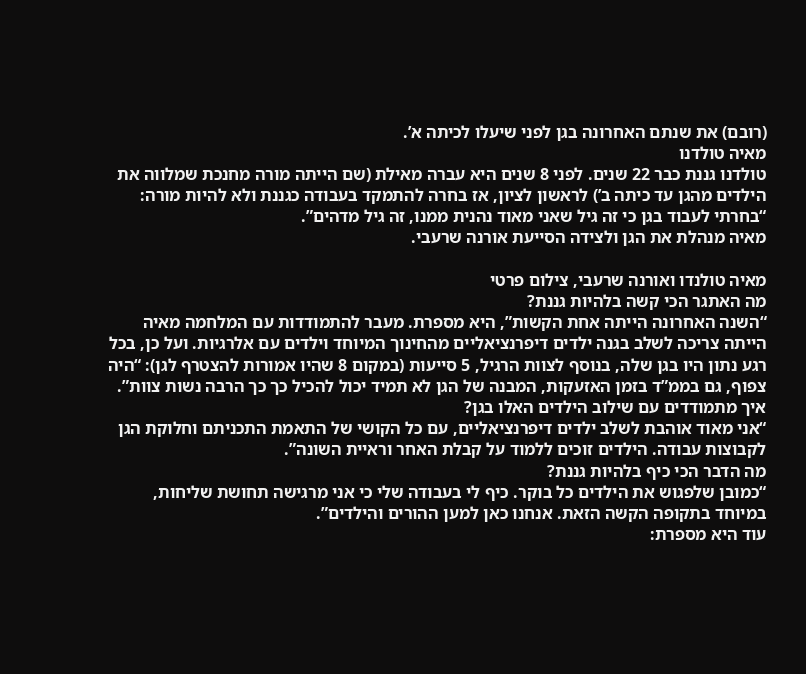(רובם) את שנתם האחרונה בגן לפני שיעלו לכיתה א’.
מאיה טולדנו
טולדנו גננת כבר 22 שנים. לפני 8 שנים היא עברה מאילת (שם הייתה מורה מחנכת שמלווה את הילדים מהגן עד כיתה ב’) לראשון לציון, אז בחרה להתמקד בעבודה כגננת ולא להיות מורה: “בחרתי לעבוד בגן כי זה גיל שאני מאוד נהנית ממנו, זה גיל מדהים”.
מאיה מנהלת את הגן ולצידה הסייעת אורנה שרעבי.

מאיה טולנדו ואורנה שרעבי, צילום פרטי
מה האתגר הכי קשה בלהיות גננת?
“השנה האחרונה הייתה אחת הקשות”, היא מספרת. מעבר להתמודדות עם המלחמה מאיה הייתה צריכה לשלב בגנה ילדים דיפרנציאליים מהחינוך המיוחד וילדים עם אלרגיות. ועל כן, בכל רגע נתון היו בגן שלה, בנוסף לצוות הרגיל, 5 סייעות (במקום 8 שהיו אמורות להצטרף לגן): “היה צפוף, גם בממ”ד בזמן האזעקות, המבנה של הגן לא תמיד יכול להכיל כך כך הרבה נשות צוות”.
איך מתמודדים עם שילוב הילדים האלו בגן?
“אני מאוד אוהבת לשלב ילדים דיפרנציאליים, עם כל הקושי של התאמת התכניתם וחלוקת הגן לקבוצות עבודה. הילדים זוכים ללמוד על קבלת האחר וראיית השונה”.
מה הדבר הכי כיף בלהיות גננת?
“כמובן שלפגוש את הילדים כל בוקר. כיף לי בעבודה שלי כי אני מרגישה תחושת שליחות, במיוחד בתקופה הקשה הזאת. אנחנו כאן למען ההורים והילדים”.
עוד היא מספרת: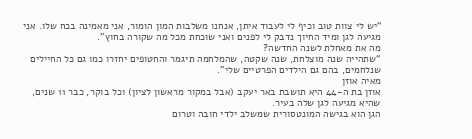“יש לי צוות טוב וכיף לי לעבוד איתן, אנחנו משלבות המון הומור, אני מאמינה בכח שלו. אני מגיעה לגן ומיד החיוך נדבק לי לפנים ואני שוכחת מכל מה שקורה בחוץ”.
מה את מאחלת לשנה החדשה?
“שתהייה שנה מוצלחת, שנה שקטה, שהמלחמה תיגמר והחטופים יחזרו כמו גם כל החיילים שנלחמים, בהם גם הילדים הפרטיים שלי”.
מאיה אוזן
אוזן בת ה-44 היא תושבת באר יעקב (אבל במקור מראשון לציון) וכל בוקר, כבר 11 שנים, שהיא מגיעה לגן שלה בעיר.
הגן הוא בגישה המונטסורית שמשלב ילדי חובה וטרום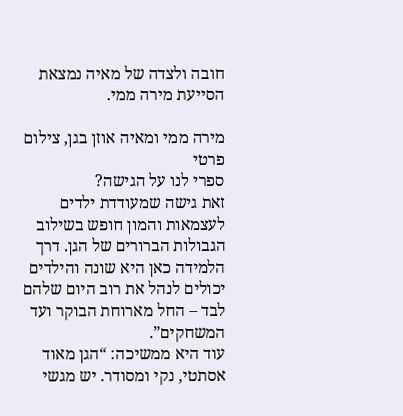חובה ולצדה של מאיה נמצאת הסייעת מירה ממי.

מירה ממי ומאיה אוזן בגן, צילום פרטי
ספרי לנו על הגישה?
זאת גישה שמעודדת ילדים לעצמאות והמון חופש בשילוב הגבולות הברורים של הגן. דרך הלמידה כאן היא שונה והילדים יכולים לנהל את רוב היום שלהם לבד – החל מארוחת הבוקר ועד המשחקים”.
עוד היא ממשיכה: “הגן מאוד אסתטי, נקי ומסודר. יש מגשי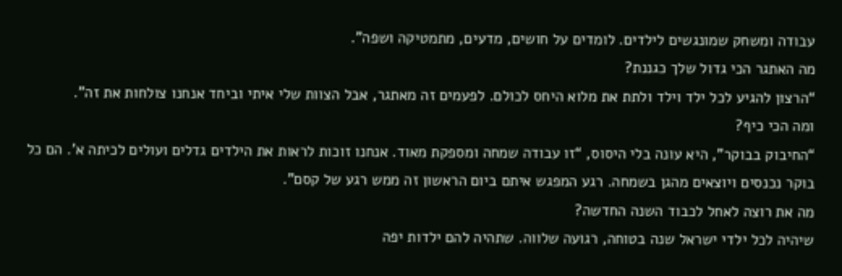עבודה ומשחק שמונגשים לילדים. לומדים על חושים, מדעים, מתמטיקה ושפה”.
מה האתגר הכי גדול שלך כגננת?
“הרצון להגיע לכל ילד וילד ולתת את מלוא היחס לכולם. לפעמים זה מאתגר, אבל הצוות שלי איתי וביחד אנחנו צולחות את זה”.
ומה הכי כיף?
“החיבוק בבוקר”, היא עונה בלי היסוס, “זו עבודה שמחה ומספקת מאוד. אנחנו זוכות לראות את הילדים גדלים ועולים לכיתה א’. הם כל בוקר נכנסים ויוצאים מהגן בשמחה. רגע המפגש איתם ביום הראשון זה ממש רגע של קסם”.
מה את רוצה לאחל לכבוד השנה החדשה?
שיהיה לכל ילדי ישראל שנה בטוחה, רגועה שלווה. שתהיה להם ילדות יפה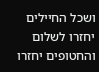ושכל החיילים יחזרו לשלום והחטופים יחזרו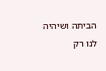הביתה ושיהיה לנו רק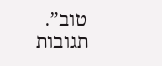טוב”.
תגובות